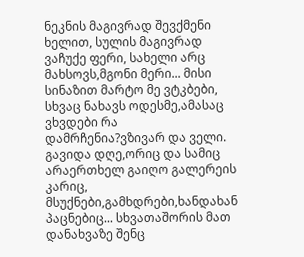ნეკნის მაგივრად შევქმენი ხელით, სულის მაგივრად ვაჩუქე ფერი, სახელი არც მახსოვს,მგონი მერი... მისი სინაზით მარტო მე ვტკბები, სხვაც ნახავს ოდესმე,ამასაც ვხვდები რა დამრჩენია?ვზივარ და ველი. გავიდა დღე,ორიც და სამიც არაერთხელ გაიღო გალერეის კარიც, მსუქნები,გამხდრები,ხანდახან პაცნებიც... სხვათაშორის მათ დანახვაზე შენც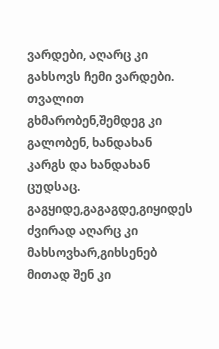ვარდები, აღარც კი გახსოვს ჩემი ვარდები. თვალით გხმარობენ,შემდეგ კი გალობენ, ხანდახან კარგს და ხანდახან ცუდსაც. გაგყიდე,გაგაგდე,გიყიდეს ძვირად აღარც კი მახსოვხარ,გიხსენებ მითად შენ კი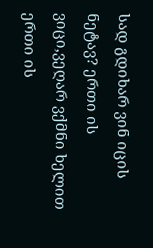სად გდიხარ ვინ იცის ნეტავ? ერთი ის ვიცი,ვეღარ ვქმნი ხელით ერთი ის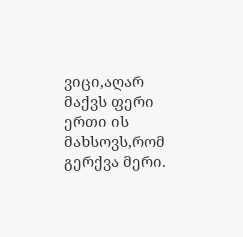ვიცი,აღარ მაქვს ფერი ერთი ის მახსოვს,რომ გერქვა მერი.